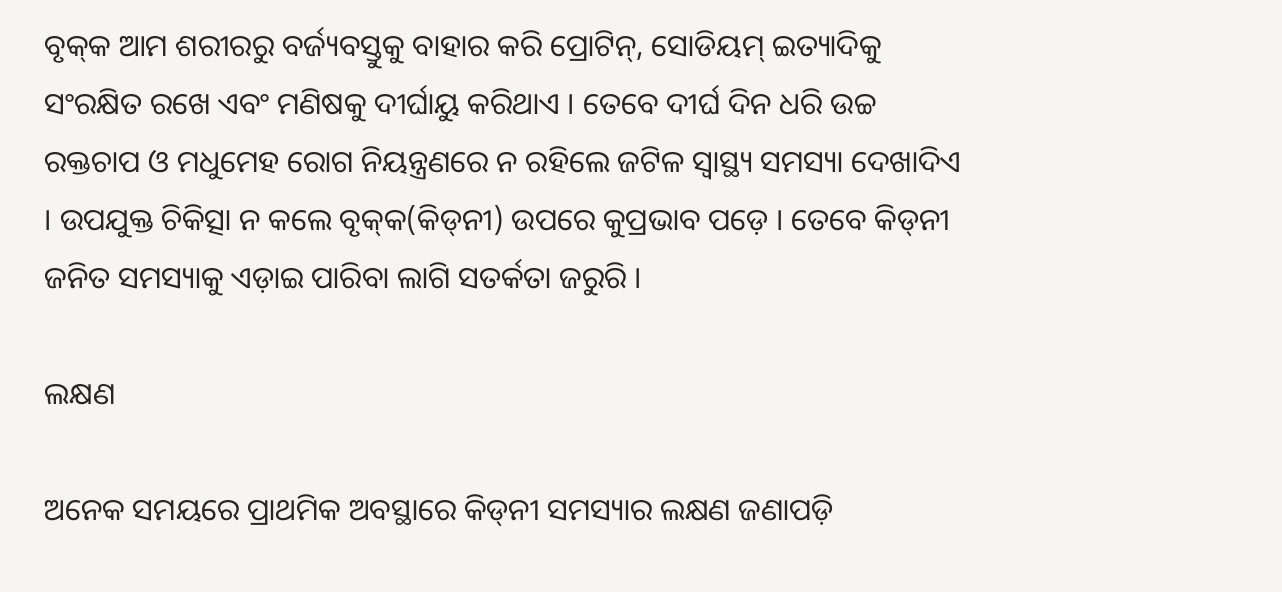ବୃକ୍‌କ ଆମ ଶରୀରରୁ ବର୍ଜ୍ୟବସ୍ତୁକୁ ବାହାର କରି ପ୍ରୋଟିନ୍‌, ସୋଡିୟମ୍‌ ଇତ୍ୟାଦିକୁ ସଂରକ୍ଷିତ ରଖେ ଏବଂ ମଣିଷକୁ ଦୀର୍ଘାୟୁ କରିଥାଏ । ତେବେ ଦୀର୍ଘ ଦିନ ଧରି ଉଚ୍ଚ ରକ୍ତଚାପ ଓ ମଧୁମେହ ରୋଗ ନିୟନ୍ତ୍ରଣରେ ନ ରହିଲେ ଜଟିଳ ସ୍ୱାସ୍ଥ୍ୟ ସମସ୍ୟା ଦେଖାଦିଏ । ଉପଯୁକ୍ତ ଚିକିତ୍ସା ନ କଲେ ବୃକ୍‌କ(କିଡ୍‌ନୀ) ଉପରେ କୁପ୍ରଭାବ ପଡ଼େ । ତେବେ କିଡ୍‌ନୀ ଜନିତ ସମସ୍ୟାକୁ ଏଡ଼ାଇ ପାରିବା ଲାଗି ସତର୍କତା ଜରୁରି ।

ଲକ୍ଷଣ

ଅନେକ ସମୟରେ ପ୍ରାଥମିକ ଅବସ୍ଥାରେ କିଡ୍‌ନୀ ସମସ୍ୟାର ଲକ୍ଷଣ ଜଣାପଡ଼ି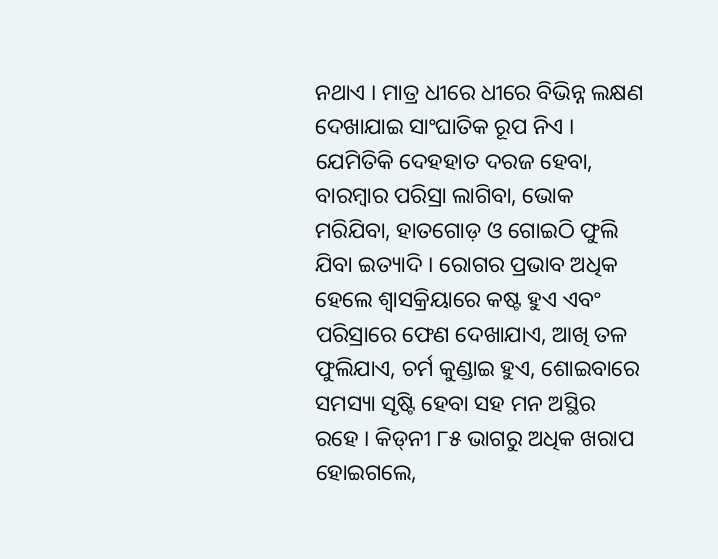ନଥାଏ । ମାତ୍ର ଧୀରେ ଧୀରେ ବିଭିନ୍ନ ଲକ୍ଷଣ ଦେଖାଯାଇ ସାଂଘାତିକ ରୂପ ନିଏ । ଯେମିତିକି ଦେହହାତ ଦରଜ ହେବା, ବାରମ୍ବାର ପରିସ୍ରା ଲାଗିବା, ଭୋକ ମରିଯିବା, ହାତଗୋଡ଼ ଓ ଗୋଇଠି ଫୁଲି ଯିବା ଇତ୍ୟାଦି । ରୋଗର ପ୍ରଭାବ ଅଧିକ ହେଲେ ଶ୍ୱାସକ୍ରିୟାରେ କଷ୍ଟ ହୁଏ ଏବଂ ପରିସ୍ରାରେ ଫେଣ ଦେଖାଯାଏ, ଆଖି ତଳ ଫୁଲିଯାଏ, ଚର୍ମ କୁଣ୍ଡାଇ ହୁଏ, ଶୋଇବାରେ ସମସ୍ୟା ସୃଷ୍ଟି ହେବା ସହ ମନ ଅସ୍ଥିର ରହେ । କିଡ୍‌ନୀ ୮୫ ଭାଗରୁ ଅଧିକ ଖରାପ ହୋଇଗଲେ,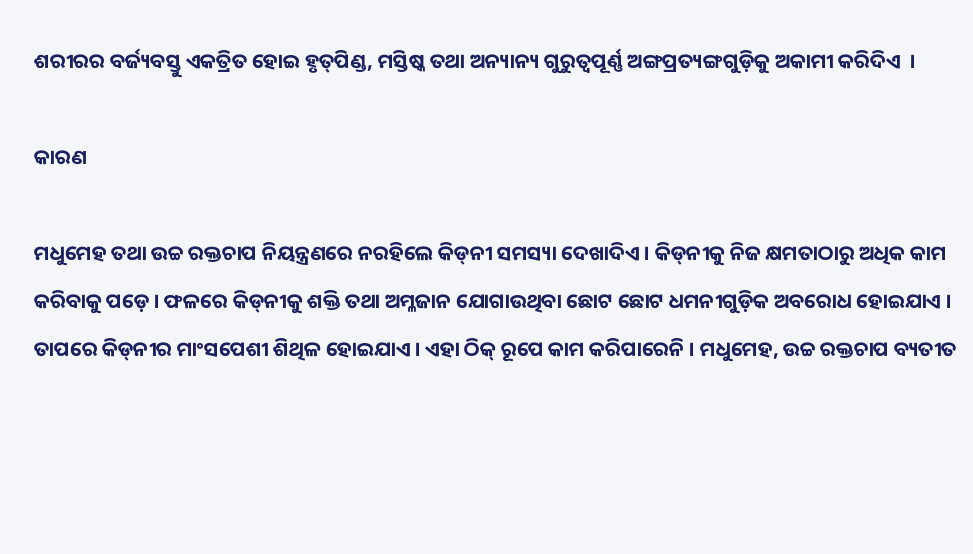ଶରୀରର ବର୍ଜ୍ୟବସ୍ତୁ ଏକତ୍ରିତ ହୋଇ ହୃତ୍‌ପିଣ୍ଡ, ମସ୍ତିଷ୍କ ତଥା ଅନ୍ୟାନ୍ୟ ଗୁରୁତ୍ୱପୂର୍ଣ୍ଣ ଅଙ୍ଗପ୍ରତ୍ୟଙ୍ଗଗୁଡ଼ିକୁ ଅକାମୀ କରିଦିଏ  ।

କାରଣ

ମଧୁମେହ ତଥା ଉଚ୍ଚ ରକ୍ତଚାପ ନିୟନ୍ତ୍ରଣରେ ନରହିଲେ କିଡ୍‌ନୀ ସମସ୍ୟା ଦେଖାଦିଏ । କିଡ୍‌ନୀକୁ ନିଜ କ୍ଷମତାଠାରୁ ଅଧିକ କାମ କରିବାକୁ ପଡ଼େ । ଫଳରେ କିଡ୍‌ନୀକୁ ଶକ୍ତି ତଥା ଅମ୍ଳଜାନ ଯୋଗାଉଥିବା ଛୋଟ ଛୋଟ ଧମନୀଗୁଡ଼ିକ ଅବରୋଧ ହୋଇଯାଏ । ତାପରେ କିଡ୍‌ନୀର ମାଂସପେଶୀ ଶିଥିଳ ହୋଇଯାଏ । ଏହା ଠିକ୍‌ ରୂପେ କାମ କରିପାରେନି । ମଧୁମେହ, ଉଚ୍ଚ ରକ୍ତଚାପ ବ୍ୟତୀତ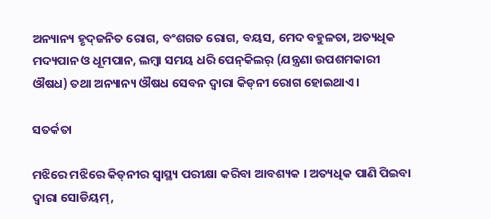ଅନ୍ୟାନ୍ୟ ହୃଦ୍‌ଜନିତ ରୋଗ, ବଂଶଗତ ରୋଗ, ବୟସ, ମେଦ ବହୁଳତା, ଅତ୍ୟଧିକ ମଦ୍ୟପାନ ଓ ଧୂମପାନ, ଲମ୍ବା ସମୟ ଧରି ପେନ୍‌କିଲର୍‌ (ଯନ୍ତ୍ରଣା ଉପଶମକାରୀ ଔଷଧ) ତଥା ଅନ୍ୟାନ୍ୟ ଔଷଧ ସେବନ ଦ୍ୱାରା କିଡ୍‌ନୀ ରୋଗ ହୋଇଥାଏ ।

ସତର୍କତା

ମଝିରେ ମଝିରେ କିଡ୍‌ନୀର ସ୍ୱାସ୍ଥ୍ୟ ପରୀକ୍ଷା କରିବା ଆବଶ୍ୟକ । ଅତ୍ୟଧିକ ପାଣି ପିଇବା ଦ୍ୱାରା ସୋଡିୟମ୍‌,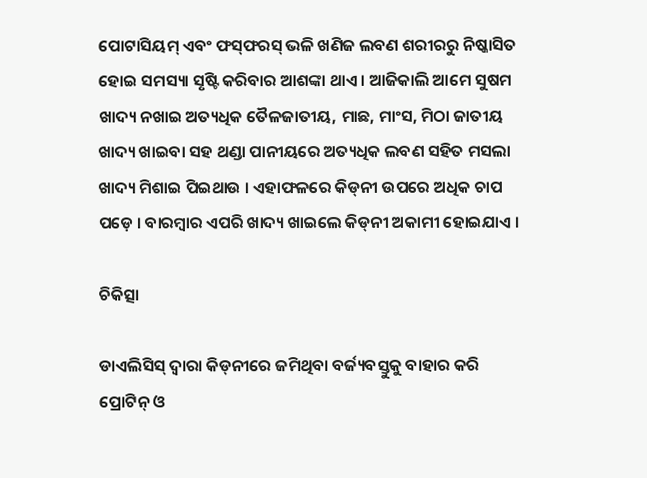ପୋଟାସିୟମ୍‌ ଏବଂ ଫସ୍‌ଫରସ୍‌ ଭଳି ଖଣିଜ ଲବଣ ଶରୀରରୁ ନିଷ୍କାସିତ ହୋଇ ସମସ୍ୟା ସୃଷ୍ଟି କରିବାର ଆଶଙ୍କା ଥାଏ । ଆଜିକାଲି ଆମେ ସୁଷମ ଖାଦ୍ୟ ନଖାଇ ଅତ୍ୟଧିକ ତୈଳଜାତୀୟ, ମାଛ, ମାଂସ, ମିଠା ଜାତୀୟ ଖାଦ୍ୟ ଖାଇବା ସହ ଥଣ୍ଡା ପାନୀୟରେ ଅତ୍ୟଧିକ ଲବଣ ସହିତ ମସଲା ଖାଦ୍ୟ ମିଶାଇ ପିଇଥାଉ । ଏହାଫଳରେ କିଡ୍‌ନୀ ଉପରେ ଅଧିକ ଚାପ ପଡ଼େ । ବାରମ୍ବାର ଏପରି ଖାଦ୍ୟ ଖାଇଲେ କିଡ୍‌ନୀ ଅକାମୀ ହୋଇଯାଏ ।

ଚିକିତ୍ସା

ଡାଏଲିସିସ୍‌ ଦ୍ୱାରା କିଡ୍‌ନୀରେ ଜମିଥିବା ବର୍ଜ୍ୟବସ୍ତୁକୁ ବାହାର କରି ପ୍ରୋଟିନ୍‌ ଓ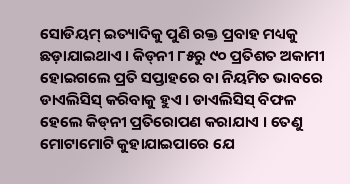ସୋଡିୟମ୍‌ ଇତ୍ୟାଦିକୁ ପୁଣି ରକ୍ତ ପ୍ରବାହ ମଧ୍ୟକୁ ଛଡ଼ାଯାଇଥାଏ । କିଡ୍‌ନୀ ୮୫ରୁ ୯୦ ପ୍ରତିଶତ ଅକାମୀ ହୋଇଗଲେ ପ୍ରତି ସପ୍ତାହରେ ବା ନିୟମିତ ଭାବରେ ଡାଏଲିସିସ୍‌ କରିବାକୁ ହୁଏ । ଡାଏଲିସିସ୍‌ ବିଫଳ ହେଲେ କିଡ୍‌ନୀ ପ୍ରତିରୋପଣ କରାଯାଏ । ତେଣୁ ମୋଟାମୋଟି କୁହାଯାଇପାରେ ଯେ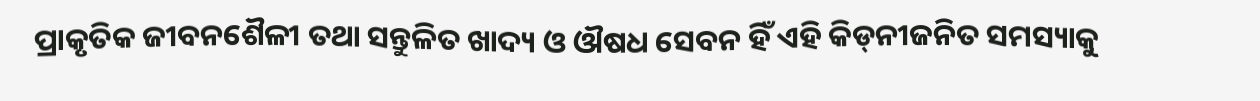ପ୍ରାକୃତିକ ଜୀବନଶୈଳୀ ତଥା ସନ୍ତୁଳିତ ଖାଦ୍ୟ ଓ ଔଷଧ ସେବନ ହିଁ ଏହି କିଡ୍‌ନୀଜନିତ ସମସ୍ୟାକୁ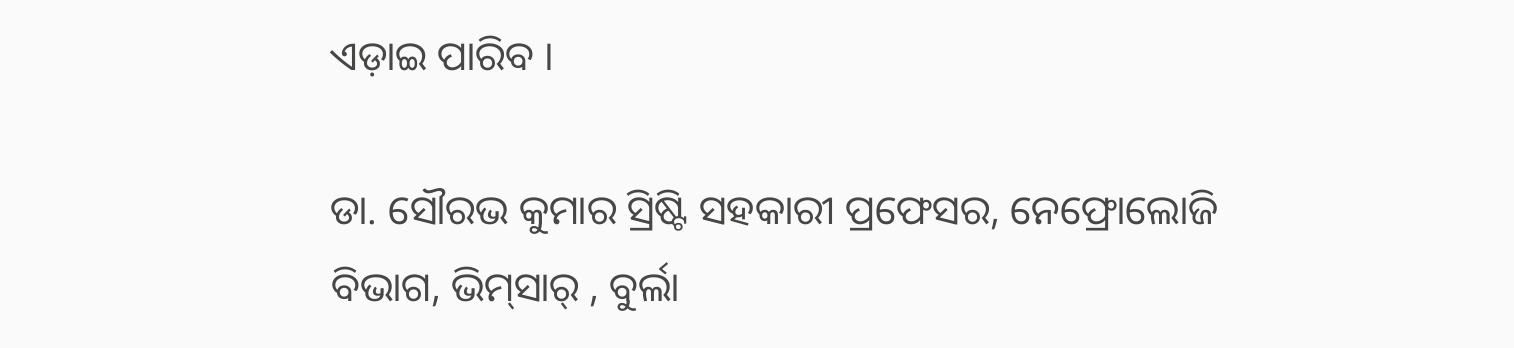ଏଡ଼ାଇ ପାରିବ ।

ଡା. ସୌରଭ କୁମାର ସ୍ରିଷ୍ଟି ସହକାରୀ ପ୍ରଫେସର, ନେଫ୍ରୋଲୋଜି ବିଭାଗ, ଭିମ୍‌ସାର୍‌ , ବୁର୍ଲା